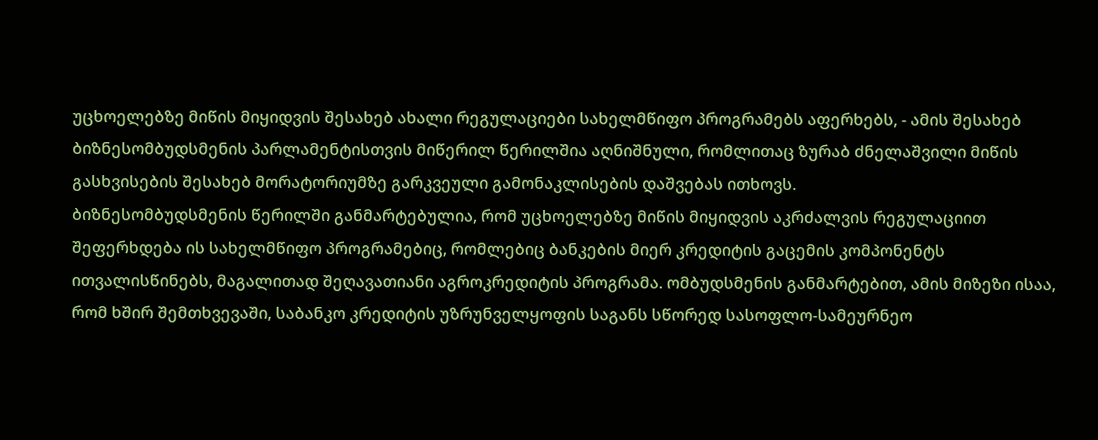უცხოელებზე მიწის მიყიდვის შესახებ ახალი რეგულაციები სახელმწიფო პროგრამებს აფერხებს, - ამის შესახებ ბიზნესომბუდსმენის პარლამენტისთვის მიწერილ წერილშია აღნიშნული, რომლითაც ზურაბ ძნელაშვილი მიწის გასხვისების შესახებ მორატორიუმზე გარკვეული გამონაკლისების დაშვებას ითხოვს.
ბიზნესომბუდსმენის წერილში განმარტებულია, რომ უცხოელებზე მიწის მიყიდვის აკრძალვის რეგულაციით შეფერხდება ის სახელმწიფო პროგრამებიც, რომლებიც ბანკების მიერ კრედიტის გაცემის კომპონენტს ითვალისწინებს, მაგალითად შეღავათიანი აგროკრედიტის პროგრამა. ომბუდსმენის განმარტებით, ამის მიზეზი ისაა, რომ ხშირ შემთხვევაში, საბანკო კრედიტის უზრუნველყოფის საგანს სწორედ სასოფლო-სამეურნეო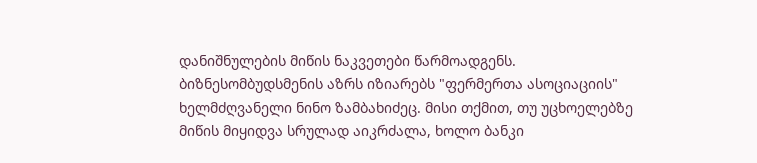დანიშნულების მიწის ნაკვეთები წარმოადგენს.
ბიზნესომბუდსმენის აზრს იზიარებს "ფერმერთა ასოციაციის" ხელმძღვანელი ნინო ზამბახიძეც. მისი თქმით, თუ უცხოელებზე მიწის მიყიდვა სრულად აიკრძალა, ხოლო ბანკი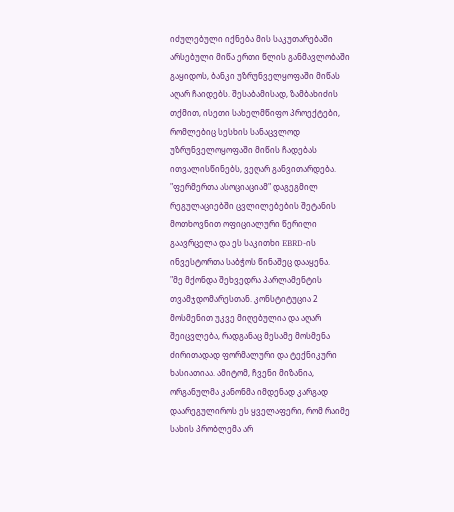იძულებული იქნება მის საკუთარებაში არსებული მიწა ერთი წლის განმავლობაში გაყიდოს, ბანკი უზრუნველყოფაში მიწას აღარ ჩაიდებს. შესაბამისად, ზამბახიძის თქმით, ისეთი სახელმწიფო პროექტები, რომლებიც სესხის სანაცვლოდ უზრუნველოყოფაში მიწის ჩადებას ითვალისწინებს, ვეღარ განვითარდება.
"ფერმერთა ასოციაციამ" დაგეგმილ რეგულაციებში ცვლილებების შეტანის მოთხოვნით ოფიციალური წერილი გაავრცელა და ეს საკითხი EBRD-ის ინვესტორთა საბჭოს წინაშეც დააყენა.
"მე მქონდა შეხვედრა პარლამენტის თვამჯდომარესთან. კონსტიტუცია 2 მოსმენით უკვე მიღებულია და აღარ შეიცვლება, რადგანაც მესამე მოსმენა ძირითადად ფორმალური და ტექნიკური ხასიათიაა. ამიტომ, ჩვენი მიზანია, ორგანულმა კანონმა იმდენად კარგად დაარეგულიროს ეს ყველაფერი, რომ რაიმე სახის პრობლემა არ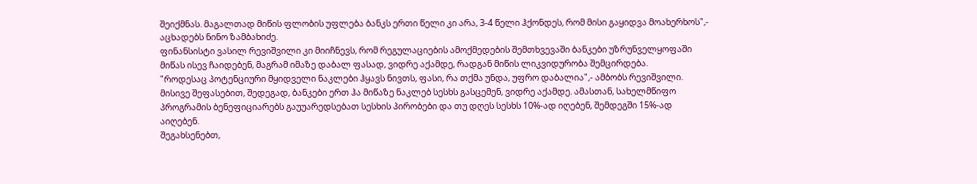შეიქმნას. მაგალთად მიწის ფლობის უფლება ბანკს ერთი წელი კი არა, 3-4 წელი ჰქონდეს, რომ მისი გაყიდვა მოახერხოს",- აცხადებს ნინო ზამბახიძე.
ფინანსისტი ვასილ რევიშვილი კი მიიჩნევს, რომ რეგულაციების ამოქმედების შემთხვევაში ბანკები უზრუნველყოფაში მიწას ისევ ჩაიდებენ, მაგრამ იმაზე დაბალ ფასად, ვიდრე აქამდე, რადგან მიწის ლიკვიდურობა შემცირდება.
"როდესაც პოტენციური მყიდველი ნაკლები ჰყავს ნივთს, ფასი, რა თქმა უნდა, უფრო დაბალია",- ამბობს რევიშვილი.
მისივე შეფასებით, შედეგად, ბანკები ერთ ჰა მიწაზე ნაკლებ სესხს გასცემენ, ვიდრე აქამდე. ამასთან, სახელმწიფო პროგრამის ბენეფიციარებს გაუუარედსებათ სესხის პირობები და თუ დღეს სესხს 10%-ად იღებენ, შემდეგში 15%-ად აიღებენ.
შეგახსენებთ,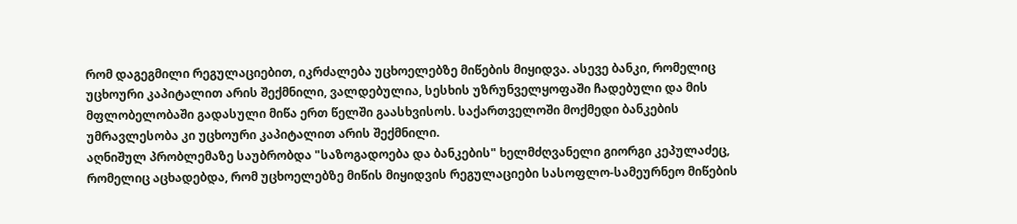რომ დაგეგმილი რეგულაციებით, იკრძალება უცხოელებზე მიწების მიყიდვა. ასევე ბანკი, რომელიც უცხოური კაპიტალით არის შექმნილი, ვალდებულია, სესხის უზრუნველყოფაში ჩადებული და მის მფლობელობაში გადასული მიწა ერთ წელში გაასხვისოს. საქართველოში მოქმედი ბანკების უმრავლესობა კი უცხოური კაპიტალით არის შექმნილი.
აღნიშულ პრობლემაზე საუბრობდა "საზოგადოება და ბანკების" ხელმძღვანელი გიორგი კეპულაძეც, რომელიც აცხადებდა, რომ უცხოელებზე მიწის მიყიდვის რეგულაციები სასოფლო-სამეურნეო მიწების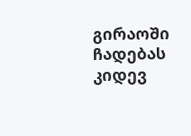გირაოში ჩადებას კიდევ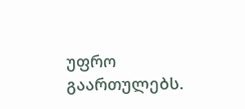უფრო გაართულებს.